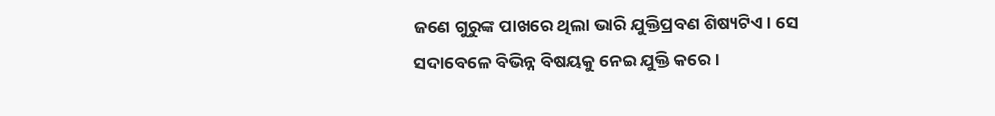ଜଣେ ଗୁରୁଙ୍କ ପାଖରେ ଥିଲା ଭାରି ଯୁକ୍ତିପ୍ରବଣ ଶିଷ୍ୟଟିଏ। ସେ ସଦାବେଳେ ବିଭିନ୍ନ ବିଷୟକୁ ନେଇ ଯୁକ୍ତି କରେ।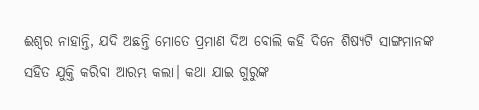ଈଶ୍ବର ନାହାନ୍ତି, ଯଦି ଅଛନ୍ତି ମୋତେ ପ୍ରମାଣ ଦିଅ ବୋଲି କହି ଦିନେ ଶିଷ୍ୟଟି ସାଙ୍ଗମାନଙ୍କ ସହିତ ଯୁକ୍ତି କରିବା ଆରମ୍ଭ କଲା। କଥା ଯାଇ ଗୁରୁଙ୍କ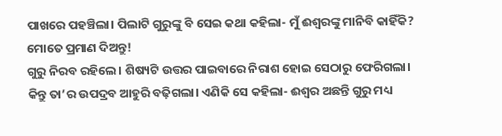ପାଖରେ ପହଞ୍ଚିଲା। ପିଲାଟି ଗୁରୁଙ୍କୁ ବି ସେଇ କଥା କହିଲା- ମୁଁ ଈଶ୍ବରଙ୍କୁ ମାନିବି କାହିଁକି? ମୋତେ ପ୍ରମାଣ ଦିଅନ୍ତୁ!
ଗୁରୁ ନିରବ ରହିଲେ। ଶିଷ୍ୟଟି ଉତ୍ତର ପାଇବାରେ ନିରାଶ ହୋଇ ସେଠାରୁ ଫେରିଗଲା। କିନ୍ତୁ ତା’ର ଉପଦ୍ରବ ଆହୁରି ବଢ଼ିଗଲା। ଏଣିକି ସେ କହିଲା- ଈଶ୍ବର ଅଛନ୍ତି ଗୁରୁ ମଧ୍ୟ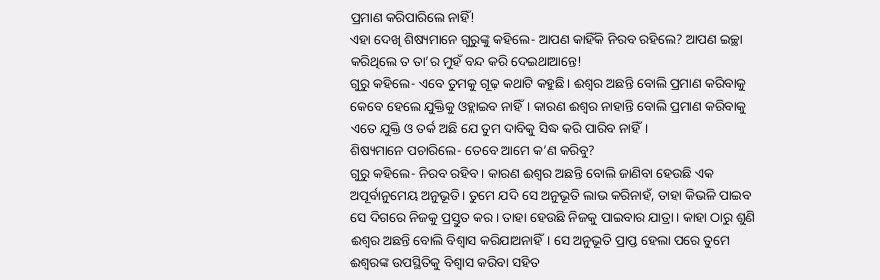ପ୍ରମାଣ କରିପାରିଲେ ନାହିଁ!
ଏହା ଦେଖି ଶିଷ୍ୟମାନେ ଗୁରୁଙ୍କୁ କହିଲେ- ଆପଣ କାହିଁକି ନିରବ ରହିଲେ? ଆପଣ ଇଚ୍ଛା କରିଥିଲେ ତ ତା’ର ମୁହଁ ବନ୍ଦ କରି ଦେଇଥାଆନ୍ତେ!
ଗୁରୁ କହିଲେ- ଏବେ ତୁମକୁ ଗୂଢ଼ କଥାଟି କହୁଛି। ଈଶ୍ବର ଅଛନ୍ତି ବୋଲି ପ୍ରମାଣ କରିବାକୁ କେବେ ହେଲେ ଯୁକ୍ତିକୁ ଓହ୍ଲାଇବ ନାହିଁ। କାରଣ ଈଶ୍ବର ନାହାନ୍ତି ବୋଲି ପ୍ରମାଣ କରିବାକୁ ଏତେ ଯୁକ୍ତି ଓ ତର୍କ ଅଛି ଯେ ତୁମ ଦାବିକୁ ସିଦ୍ଧ କରି ପାରିବ ନାହିଁ।
ଶିଷ୍ୟମାନେ ପଚାରିଲେ- ତେବେ ଆମେ କ’ଣ କରିବୁ?
ଗୁରୁ କହିଲେ- ନିରବ ରହିବ। କାରଣ ଈଶ୍ବର ଅଛନ୍ତି ବୋଲି ଜାଣିବା ହେଉଛି ଏକ ଅପୂର୍ବାନୁମେୟ ଅନୁଭୂତି। ତୁମେ ଯଦି ସେ ଅନୁଭୂତି ଲାଭ କରିନାହଁ, ତାହା କିଭଳି ପାଇବ ସେ ଦିଗରେ ନିଜକୁ ପ୍ରସ୍ତୁତ କର। ତାହା ହେଉଛି ନିଜକୁ ପାଇବାର ଯାତ୍ରା। କାହା ଠାରୁ ଶୁଣି ଈଶ୍ବର ଅଛନ୍ତି ବୋଲି ବିଶ୍ବାସ କରିଯାଅନାହିଁ। ସେ ଅନୁଭୂତି ପ୍ରାପ୍ତ ହେଲା ପରେ ତୁମେ ଈଶ୍ବରଙ୍କ ଉପସ୍ଥିତିକୁ ବିଶ୍ବାସ କରିବା ସହିତ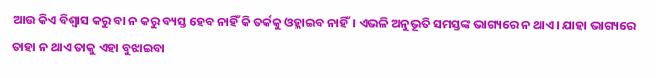ଆଉ କିଏ ବିଶ୍ବାସ କରୁ ବା ନ କରୁ ବ୍ୟସ୍ତ ହେବ ନାହିଁ କି ତର୍କକୁ ଓହ୍ଲାଇବ ନାହିଁ। ଏଭଳି ଅନୁଭୂତି ସମସ୍ତଙ୍କ ଭାଗ୍ୟରେ ନ ଥାଏ। ଯାହା ଭାଗ୍ୟରେ ତାହା ନ ଥାଏ ତାକୁ ଏହା ବୁଝାଇବା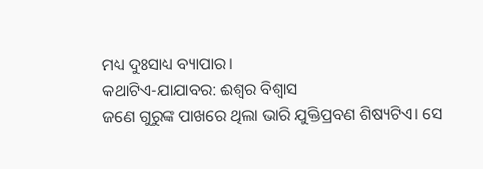ମଧ୍ୟ ଦୁଃସାଧ୍ୟ ବ୍ୟାପାର।
କଥାଟିଏ-ଯାଯାବର: ଈଶ୍ବର ବିଶ୍ବାସ
ଜଣେ ଗୁରୁଙ୍କ ପାଖରେ ଥିଲା ଭାରି ଯୁକ୍ତିପ୍ରବଣ ଶିଷ୍ୟଟିଏ। ସେ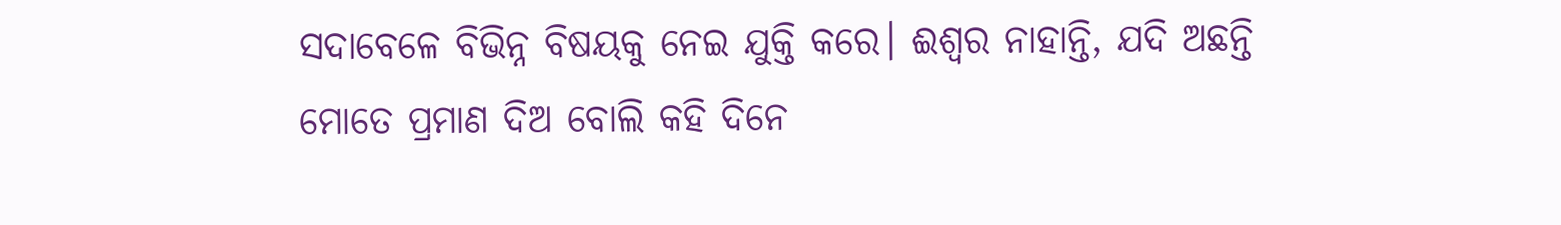ସଦାବେଳେ ବିଭିନ୍ନ ବିଷୟକୁ ନେଇ ଯୁକ୍ତି କରେ। ଈଶ୍ବର ନାହାନ୍ତି, ଯଦି ଅଛନ୍ତି ମୋତେ ପ୍ରମାଣ ଦିଅ ବୋଲି କହି ଦିନେ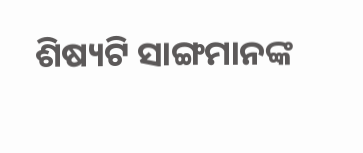ଶିଷ୍ୟଟି ସାଙ୍ଗମାନଙ୍କ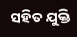ସହିତ ଯୁକ୍ତି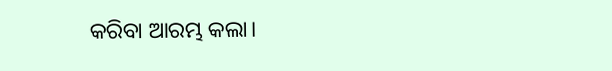କରିବା ଆରମ୍ଭ କଲା।